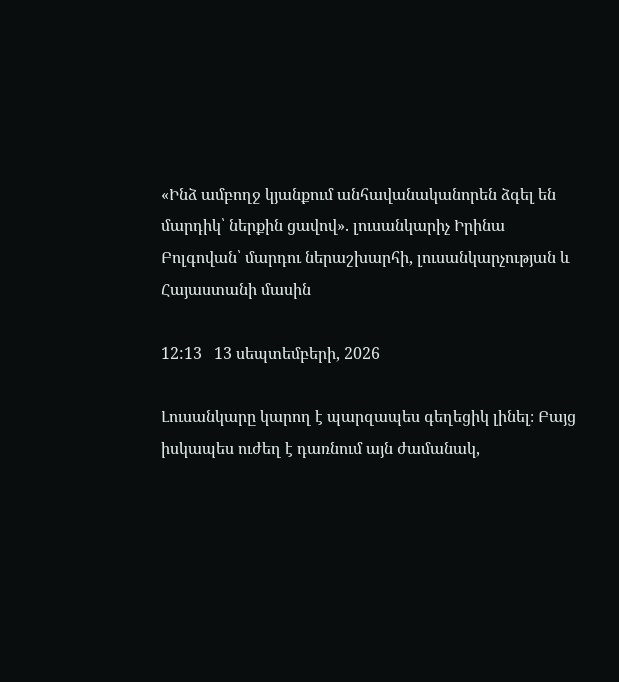«Ինձ ամբողջ կյանքում անհավանականորեն ձգել են մարդիկ՝ ներքին ցավով». լուսանկարիչ Իրինա Բոլգովան՝ մարդու ներաշխարհի, լուսանկարչության և Հայաստանի մասին

12:13   13 սեպտեմբերի, 2026

Լուսանկարը կարող է պարզապես գեղեցիկ լինել։ Բայց իսկապես ուժեղ է դառնում այն ժամանակ,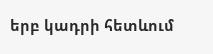երբ կադրի հետևում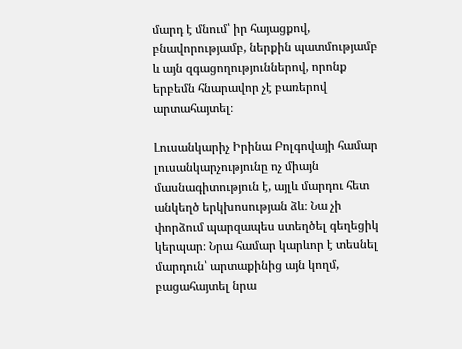մարդ է մնում՝ իր հայացքով, բնավորությամբ, ներքին պատմությամբ և այն զգացողություններով, որոնք երբեմն հնարավոր չէ բառերով արտահայտել։

Լուսանկարիչ Իրինա Բոլգովայի համար լուսանկարչությունը ոչ միայն մասնագիտություն է, այլև մարդու հետ անկեղծ երկխոսության ձև։ Նա չի փորձում պարզապես ստեղծել գեղեցիկ կերպար։ Նրա համար կարևոր է տեսնել մարդուն՝ արտաքինից այն կողմ, բացահայտել նրա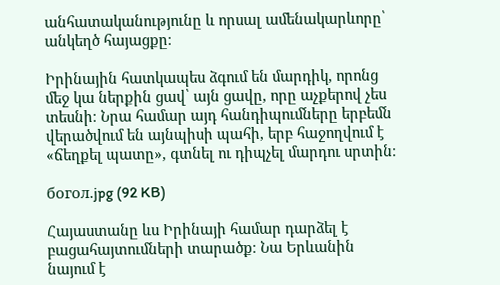անհատականությունը և որսալ ամենակարևորը՝ անկեղծ հայացքը։

Իրինային հատկապես ձգում են մարդիկ, որոնց մեջ կա ներքին ցավ՝ այն ցավը, որը աչքերով չես տեսնի։ Նրա համար այդ հանդիպումները երբեմն վերածվում են այնպիսի պահի, երբ հաջողվում է «ճեղքել պատը», գտնել ու դիպչել մարդու սրտին։

богол.jpg (92 KB)

Հայաստանը ևս Իրինայի համար դարձել է բացահայտումների տարածք։ Նա Երևանին նայում է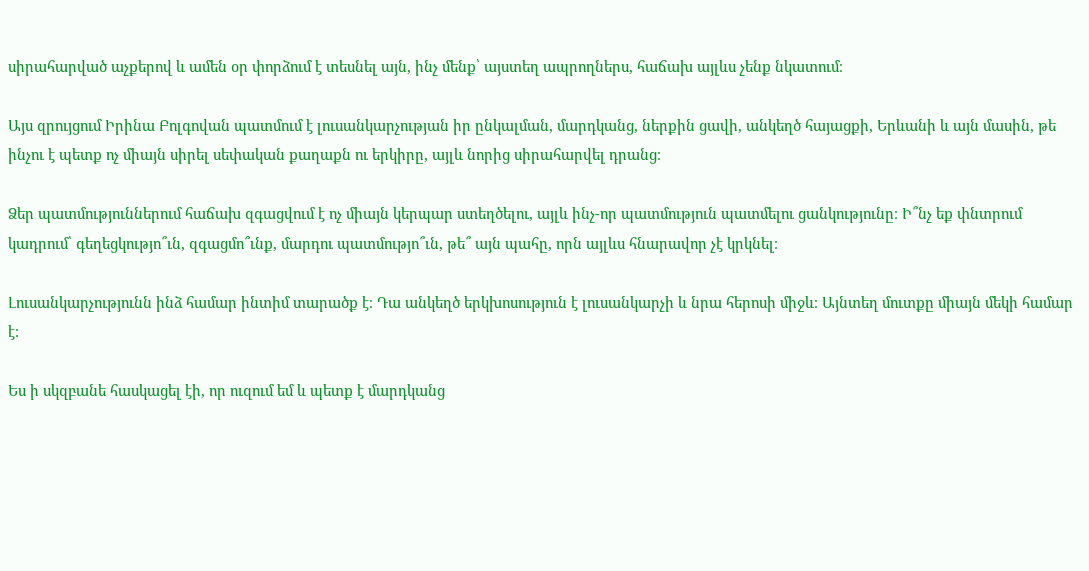սիրահարված աչքերով և ամեն օր փորձում է տեսնել այն, ինչ մենք՝ այստեղ ապրողներս, հաճախ այլևս չենք նկատում։

Այս զրույցում Իրինա Բոլգովան պատմում է լուսանկարչության իր ընկալման, մարդկանց, ներքին ցավի, անկեղծ հայացքի, Երևանի և այն մասին, թե ինչու է պետք ոչ միայն սիրել սեփական քաղաքն ու երկիրը, այլև նորից սիրահարվել դրանց։

Ձեր պատմություններում հաճախ զգացվում է ոչ միայն կերպար ստեղծելու, այլև ինչ-որ պատմություն պատմելու ցանկությունը։ Ի՞նչ եք փնտրում կադրում՝ գեղեցկությո՞ւն, զգացմո՞ւնք, մարդու պատմությո՞ւն, թե՞ այն պահը, որն այլևս հնարավոր չէ կրկնել։

Լուսանկարչությունն ինձ համար ինտիմ տարածք է։ Դա անկեղծ երկխոսություն է լուսանկարչի և նրա հերոսի միջև։ Այնտեղ մուտքը միայն մեկի համար է։

Ես ի սկզբանե հասկացել էի, որ ուզում եմ և պետք է մարդկանց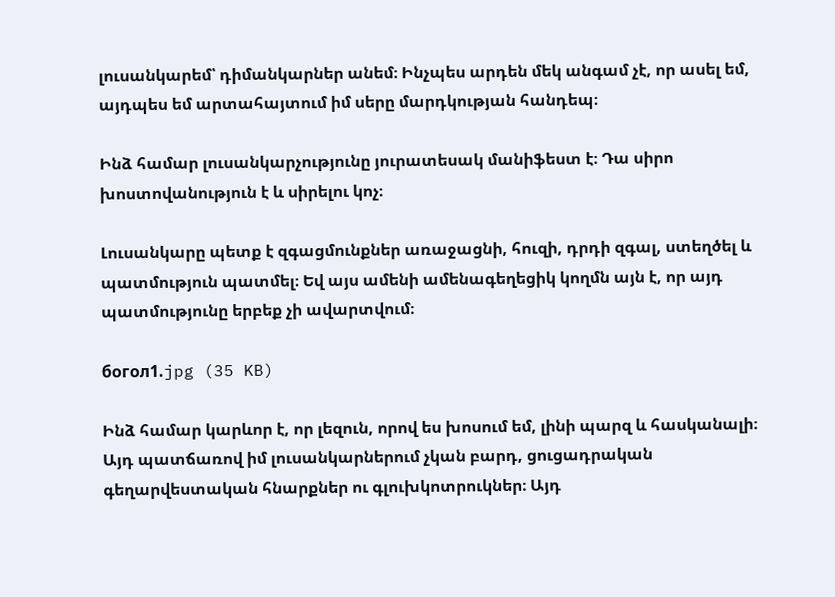լուսանկարեմ՝ դիմանկարներ անեմ։ Ինչպես արդեն մեկ անգամ չէ, որ ասել եմ, այդպես եմ արտահայտում իմ սերը մարդկության հանդեպ։

Ինձ համար լուսանկարչությունը յուրատեսակ մանիֆեստ է։ Դա սիրո խոստովանություն է և սիրելու կոչ։

Լուսանկարը պետք է զգացմունքներ առաջացնի, հուզի, դրդի զգալ, ստեղծել և պատմություն պատմել։ Եվ այս ամենի ամենագեղեցիկ կողմն այն է, որ այդ պատմությունը երբեք չի ավարտվում։

богол1.jpg (35 KB)

Ինձ համար կարևոր է, որ լեզուն, որով ես խոսում եմ, լինի պարզ և հասկանալի։ Այդ պատճառով իմ լուսանկարներում չկան բարդ, ցուցադրական գեղարվեստական հնարքներ ու գլուխկոտրուկներ։ Այդ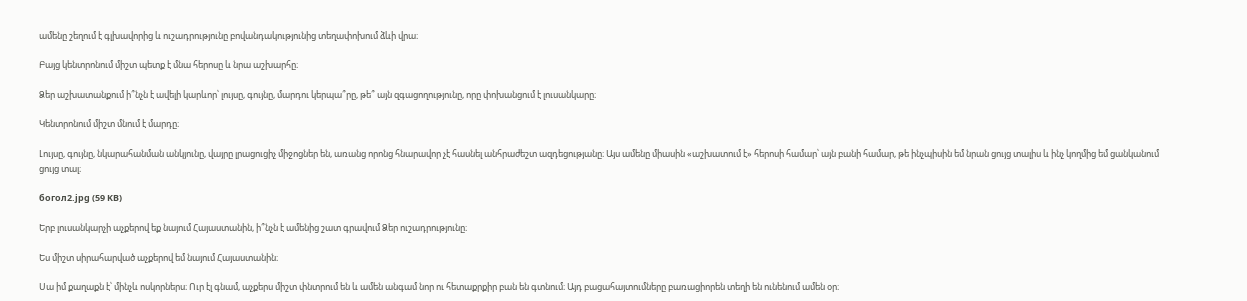ամենը շեղում է գլխավորից և ուշադրությունը բովանդակությունից տեղափոխում ձևի վրա։

Բայց կենտրոնում միշտ պետք է մնա հերոսը և նրա աշխարհը։

Ձեր աշխատանքում ի՞նչն է ավելի կարևոր՝ լույսը, գույնը, մարդու կերպա՞րը, թե՞ այն զգացողությունը, որը փոխանցում է լուսանկարը։

Կենտրոնում միշտ մնում է մարդը։

Լույսը, գույնը, նկարահանման անկյունը, վայրը լրացուցիչ միջոցներ են, առանց որոնց հնարավոր չէ հասնել անհրաժեշտ ազդեցությանը։ Այս ամենը միասին «աշխատում է» հերոսի համար՝ այն բանի համար, թե ինչպիսին եմ նրան ցույց տալիս և ինչ կողմից եմ ցանկանում ցույց տալ։

богол2.jpg (59 KB)

Երբ լուսանկարչի աչքերով եք նայում Հայաստանին, ի՞նչն է ամենից շատ գրավում Ձեր ուշադրությունը։

Ես միշտ սիրահարված աչքերով եմ նայում Հայաստանին։

Սա իմ քաղաքն է՝ մինչև ոսկորներս։ Ուր էլ գնամ, աչքերս միշտ փնտրում են և ամեն անգամ նոր ու հետաքրքիր բան են գտնում։ Այդ բացահայտումները բառացիորեն տեղի են ունենում ամեն օր։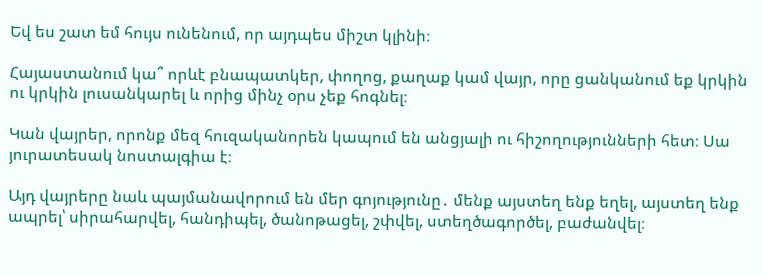Եվ ես շատ եմ հույս ունենում, որ այդպես միշտ կլինի։

Հայաստանում կա՞ որևէ բնապատկեր, փողոց, քաղաք կամ վայր, որը ցանկանում եք կրկին ու կրկին լուսանկարել և որից մինչ օրս չեք հոգնել։

Կան վայրեր, որոնք մեզ հուզականորեն կապում են անցյալի ու հիշողությունների հետ։ Սա յուրատեսակ նոստալգիա է։

Այդ վայրերը նաև պայմանավորում են մեր գոյությունը․ մենք այստեղ ենք եղել, այստեղ ենք ապրել՝ սիրահարվել, հանդիպել, ծանոթացել, շփվել, ստեղծագործել, բաժանվել։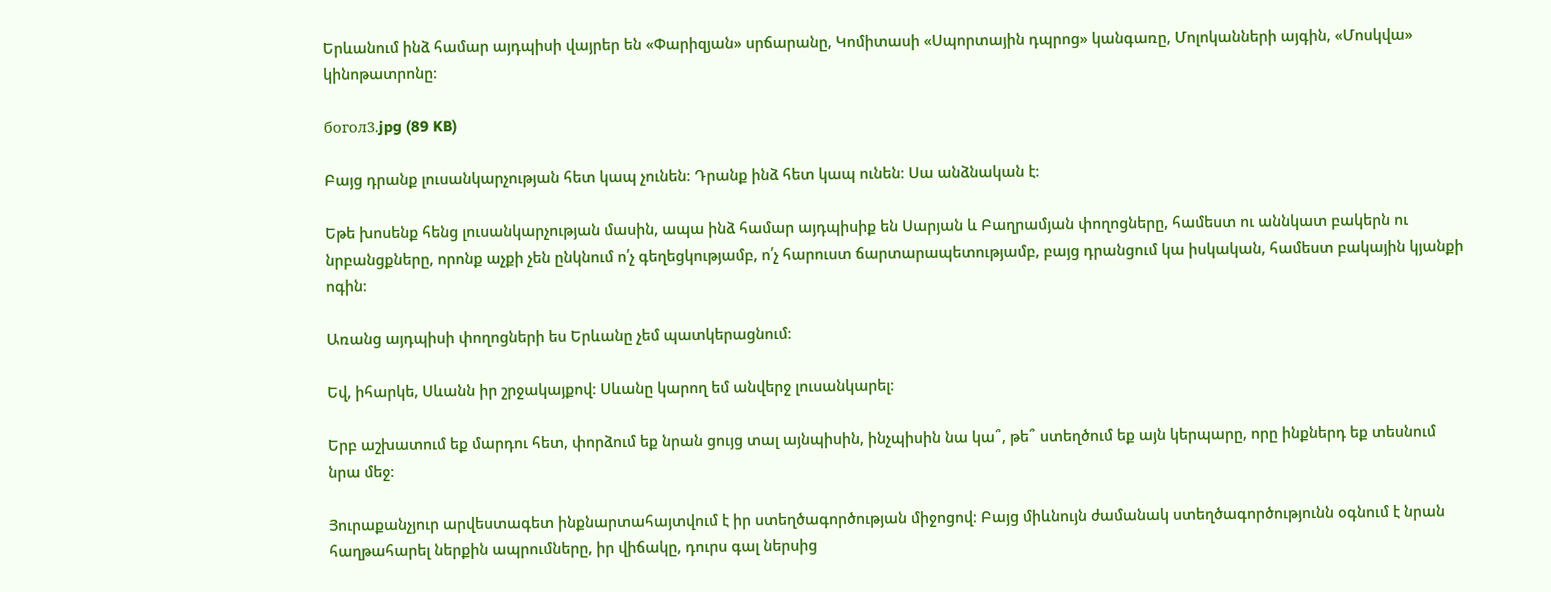Երևանում ինձ համար այդպիսի վայրեր են «Փարիզյան» սրճարանը, Կոմիտասի «Սպորտային դպրոց» կանգառը, Մոլոկանների այգին, «Մոսկվա» կինոթատրոնը։

богол3.jpg (89 KB)

Բայց դրանք լուսանկարչության հետ կապ չունեն։ Դրանք ինձ հետ կապ ունեն։ Սա անձնական է։

Եթե խոսենք հենց լուսանկարչության մասին, ապա ինձ համար այդպիսիք են Սարյան և Բաղրամյան փողոցները, համեստ ու աննկատ բակերն ու նրբանցքները, որոնք աչքի չեն ընկնում ո՛չ գեղեցկությամբ, ո՛չ հարուստ ճարտարապետությամբ, բայց դրանցում կա իսկական, համեստ բակային կյանքի ոգին։

Առանց այդպիսի փողոցների ես Երևանը չեմ պատկերացնում։

Եվ, իհարկե, Սևանն իր շրջակայքով։ Սևանը կարող եմ անվերջ լուսանկարել։

Երբ աշխատում եք մարդու հետ, փորձում եք նրան ցույց տալ այնպիսին, ինչպիսին նա կա՞, թե՞ ստեղծում եք այն կերպարը, որը ինքներդ եք տեսնում նրա մեջ։

Յուրաքանչյուր արվեստագետ ինքնարտահայտվում է իր ստեղծագործության միջոցով։ Բայց միևնույն ժամանակ ստեղծագործությունն օգնում է նրան հաղթահարել ներքին ապրումները, իր վիճակը, դուրս գալ ներսից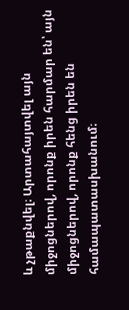և չթաքնվել։ Արտահայտվել այն միջոցներով, որոնք իրեն հարմար են՝ այն միջոցներով, որոնք հենց իրեն են համապատասխանում։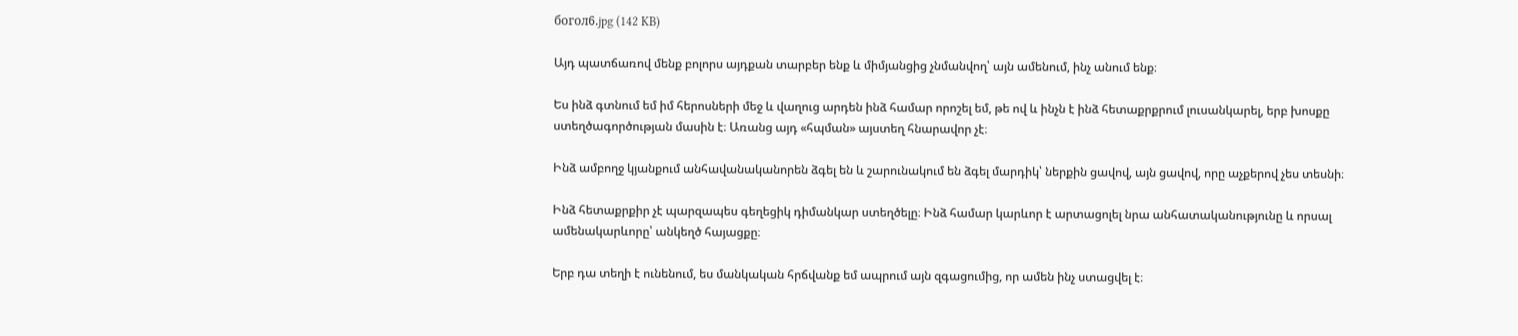богол6.jpg (142 KB)

Այդ պատճառով մենք բոլորս այդքան տարբեր ենք և միմյանցից չնմանվող՝ այն ամենում, ինչ անում ենք։

Ես ինձ գտնում եմ իմ հերոսների մեջ և վաղուց արդեն ինձ համար որոշել եմ, թե ով և ինչն է ինձ հետաքրքրում լուսանկարել, երբ խոսքը ստեղծագործության մասին է։ Առանց այդ «հպման» այստեղ հնարավոր չէ։

Ինձ ամբողջ կյանքում անհավանականորեն ձգել են և շարունակում են ձգել մարդիկ՝ ներքին ցավով, այն ցավով, որը աչքերով չես տեսնի։

Ինձ հետաքրքիր չէ պարզապես գեղեցիկ դիմանկար ստեղծելը։ Ինձ համար կարևոր է արտացոլել նրա անհատականությունը և որսալ ամենակարևորը՝ անկեղծ հայացքը։

Երբ դա տեղի է ունենում, ես մանկական հրճվանք եմ ապրում այն զգացումից, որ ամեն ինչ ստացվել է։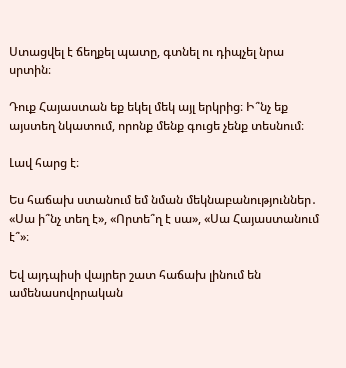Ստացվել է ճեղքել պատը, գտնել ու դիպչել նրա սրտին։

Դուք Հայաստան եք եկել մեկ այլ երկրից։ Ի՞նչ եք այստեղ նկատում, որոնք մենք գուցե չենք տեսնում։

Լավ հարց է։

Ես հաճախ ստանում եմ նման մեկնաբանություններ․ «Սա ի՞նչ տեղ է», «Որտե՞ղ է սա», «Սա Հայաստանում է՞»։

Եվ այդպիսի վայրեր շատ հաճախ լինում են ամենասովորական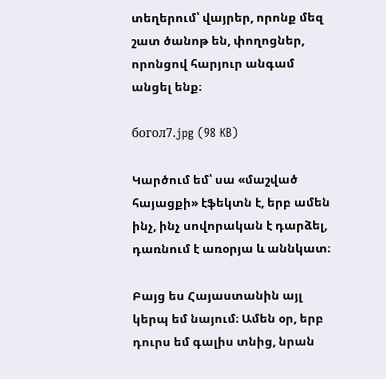տեղերում՝ վայրեր, որոնք մեզ շատ ծանոթ են, փողոցներ, որոնցով հարյուր անգամ անցել ենք։

богол7.jpg (98 KB)

Կարծում եմ՝ սա «մաշված հայացքի» էֆեկտն է, երբ ամեն ինչ, ինչ սովորական է դարձել, դառնում է առօրյա և աննկատ։

Բայց ես Հայաստանին այլ կերպ եմ նայում։ Ամեն օր, երբ դուրս եմ գալիս տնից, նրան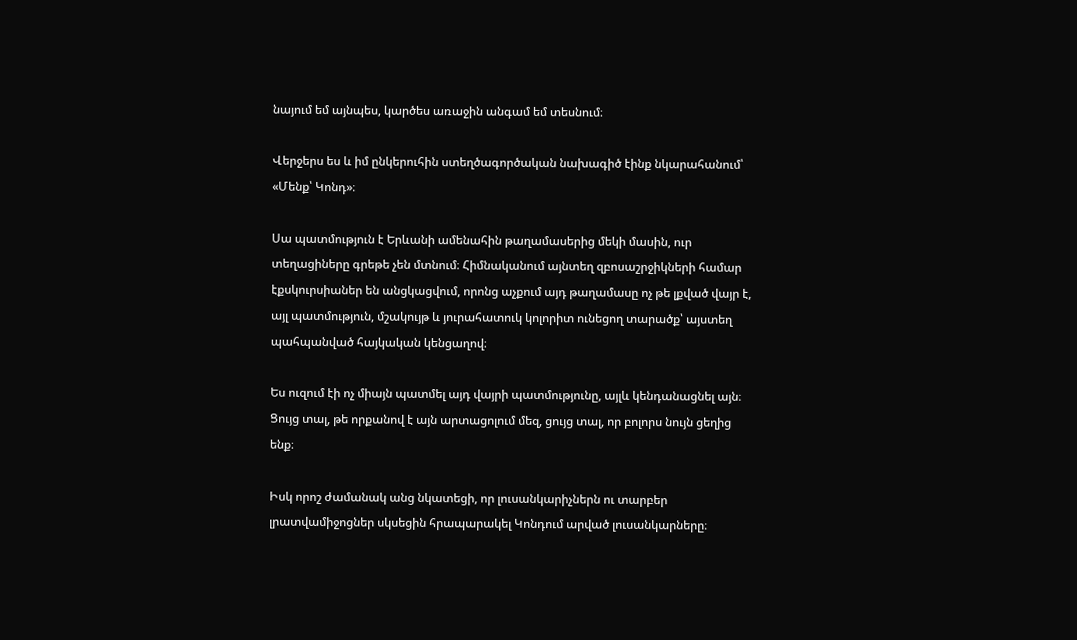նայում եմ այնպես, կարծես առաջին անգամ եմ տեսնում։

Վերջերս ես և իմ ընկերուհին ստեղծագործական նախագիծ էինք նկարահանում՝ «Մենք՝ Կոնդ»։

Սա պատմություն է Երևանի ամենահին թաղամասերից մեկի մասին, ուր տեղացիները գրեթե չեն մտնում։ Հիմնականում այնտեղ զբոսաշրջիկների համար էքսկուրսիաներ են անցկացվում, որոնց աչքում այդ թաղամասը ոչ թե լքված վայր է, այլ պատմություն, մշակույթ և յուրահատուկ կոլորիտ ունեցող տարածք՝ այստեղ պահպանված հայկական կենցաղով։

Ես ուզում էի ոչ միայն պատմել այդ վայրի պատմությունը, այլև կենդանացնել այն։ Ցույց տալ, թե որքանով է այն արտացոլում մեզ, ցույց տալ, որ բոլորս նույն ցեղից ենք։

Իսկ որոշ ժամանակ անց նկատեցի, որ լուսանկարիչներն ու տարբեր լրատվամիջոցներ սկսեցին հրապարակել Կոնդում արված լուսանկարները։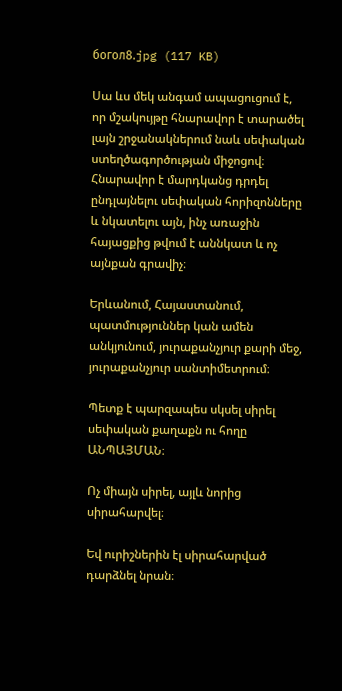богол8.jpg (117 KB)

Սա ևս մեկ անգամ ապացուցում է, որ մշակույթը հնարավոր է տարածել լայն շրջանակներում նաև սեփական ստեղծագործության միջոցով։ Հնարավոր է մարդկանց դրդել ընդլայնելու սեփական հորիզոնները և նկատելու այն, ինչ առաջին հայացքից թվում է աննկատ և ոչ այնքան գրավիչ։

Երևանում, Հայաստանում, պատմություններ կան ամեն անկյունում, յուրաքանչյուր քարի մեջ, յուրաքանչյուր սանտիմետրում։

Պետք է պարզապես սկսել սիրել սեփական քաղաքն ու հողը ԱՆՊԱՅՄԱՆ։

Ոչ միայն սիրել, այլև նորից սիրահարվել։

Եվ ուրիշներին էլ սիրահարված դարձնել նրան։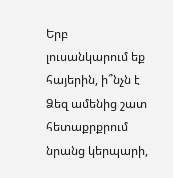Երբ լուսանկարում եք հայերին, ի՞նչն է Ձեզ ամենից շատ հետաքրքրում նրանց կերպարի,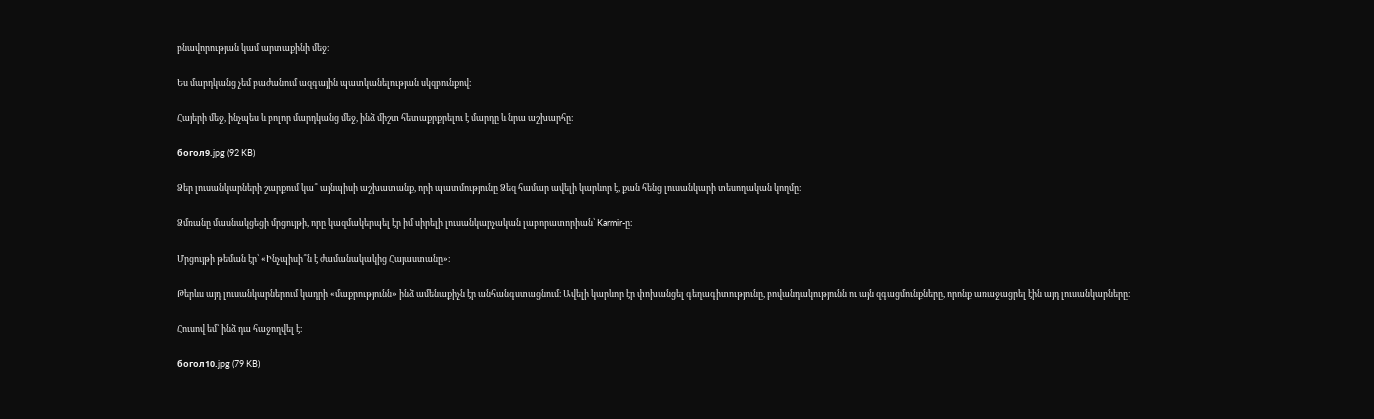բնավորության կամ արտաքինի մեջ։

Ես մարդկանց չեմ բաժանում ազգային պատկանելության սկզբունքով։

Հայերի մեջ, ինչպես և բոլոր մարդկանց մեջ, ինձ միշտ հետաքրքրելու է մարդը և նրա աշխարհը։

богол9.jpg (92 KB)

Ձեր լուսանկարների շարքում կա՞ այնպիսի աշխատանք, որի պատմությունը Ձեզ համար ավելի կարևոր է, քան հենց լուսանկարի տեսողական կողմը։

Ձմռանը մասնակցեցի մրցույթի, որը կազմակերպել էր իմ սիրելի լուսանկարչական լաբորատորիան՝ Karmir-ը։

Մրցույթի թեման էր՝ «Ինչպիսի՞ն է ժամանակակից Հայաստանը»։

Թերևս այդ լուսանկարներում կադրի «մաքրությունն» ինձ ամենաքիչն էր անհանգստացնում։ Ավելի կարևոր էր փոխանցել գեղագիտությունը, բովանդակությունն ու այն զգացմունքները, որոնք առաջացրել էին այդ լուսանկարները։

Հուսով եմ՝ ինձ դա հաջողվել է։

богол10.jpg (79 KB)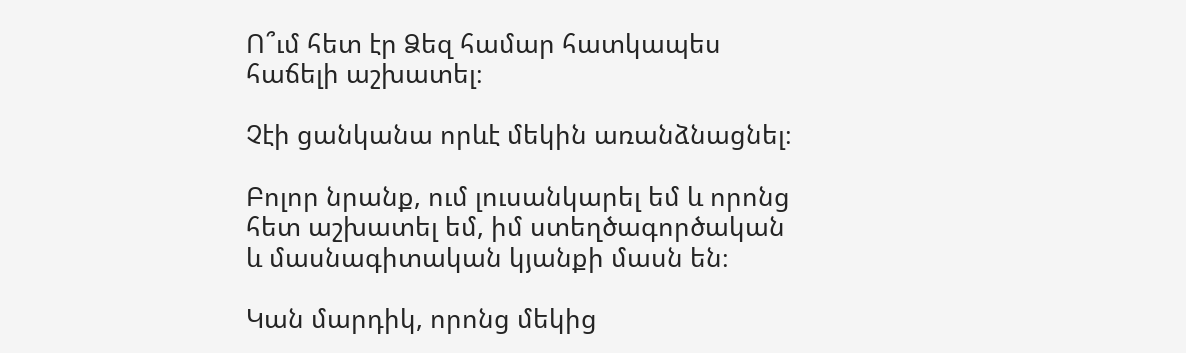Ո՞ւմ հետ էր Ձեզ համար հատկապես հաճելի աշխատել։

Չէի ցանկանա որևէ մեկին առանձնացնել։

Բոլոր նրանք, ում լուսանկարել եմ և որոնց հետ աշխատել եմ, իմ ստեղծագործական և մասնագիտական կյանքի մասն են։

Կան մարդիկ, որոնց մեկից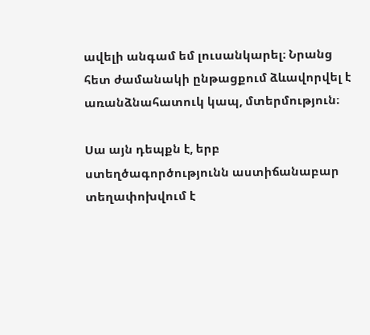ավելի անգամ եմ լուսանկարել։ Նրանց հետ ժամանակի ընթացքում ձևավորվել է առանձնահատուկ կապ, մտերմություն։

Սա այն դեպքն է, երբ ստեղծագործությունն աստիճանաբար տեղափոխվում է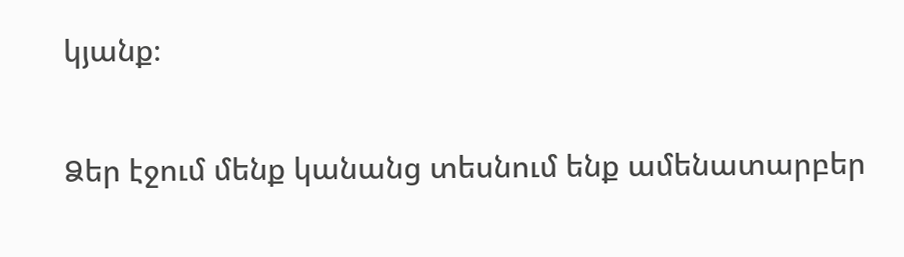կյանք։

Ձեր էջում մենք կանանց տեսնում ենք ամենատարբեր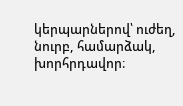կերպարներով՝ ուժեղ, նուրբ, համարձակ, խորհրդավոր։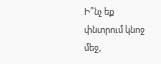Ի՞նչ եք փնտրում կնոջ մեջ,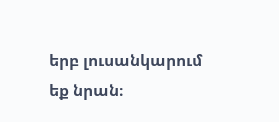երբ լուսանկարում եք նրան։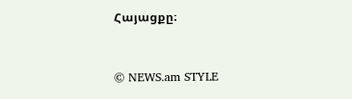Հայացքը։



© NEWS.am STYLE